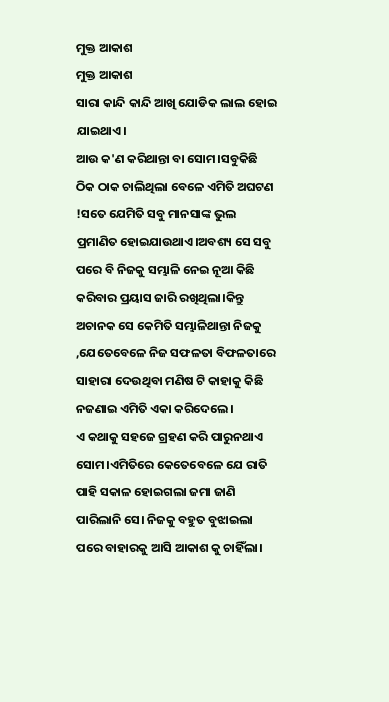ମୁକ୍ତ ଆକାଶ
ମୁକ୍ତ ଆକାଶ
ସାରା କାନ୍ଦି କାନ୍ଦି ଆଖି ଯୋଡିକ ଲାଲ ହୋଇ ଯାଇଥାଏ।
ଆଉ କ'ଣ କରିଥାନ୍ତା ବା ସୋମ।ସବୁକିଛି ଠିକ ଠାକ ଚାଲିଥିଲା ବେଳେ ଏମିତି ଅଘଟଣ !ସତେ ଯେମିତି ସବୁ ମାନସାଙ୍କ ଭୁଲ ପ୍ରମାଣିତ ହୋଇଯାଉଥାଏ।ଅବଶ୍ୟ ସେ ସବୁ ପରେ ବି ନିଜକୁ ସମ୍ଭାଳି ନେଇ ନୂଆ କିଛି କରିବାର ପ୍ରୟାସ ଜାରି ରଖିଥିଲା।କିନ୍ତୁ ଅଚାନକ ସେ କେମିତି ସମ୍ଭାଳିଥାନ୍ତା ନିଜକୁ ,ଯେତେବେଳେ ନିଜ ସଫଳତା ବିଫଳତାରେ ସାହାରା ଦେଉଥିବା ମଣିଷ ଟି କାହାକୁ କିଛି ନଜଣାଇ ଏମିତି ଏକା କରିଦେଲେ।
ଏ କଥାକୁ ସହଜେ ଗ୍ରହଣ କରି ପାରୁନଥାଏ ସୋମ।ଏମିତିରେ କେତେବେଳେ ଯେ ରାତି ପାହି ସକାଳ ହୋଇଗଲା ଜମା ଜାଣି ପାରିଲାନି ସେ। ନିଜକୁ ବହୁତ ବୁଝାଇଲା ପରେ ବାହାରକୁ ଆସି ଆକାଶ କୁ ଚାହିଁଲା।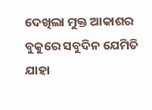ଦେଖିଲା ମୁକ୍ତ ଆକାଶର ବୁକୁରେ ସବୁଦିନ ଯେମିତି ଯାହା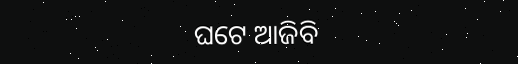ଘଟେ ଆଜିବି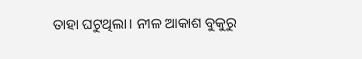ତାହା ଘଟୁଥିଲା। ନୀଳ ଆକାଶ ବୁକୁରୁ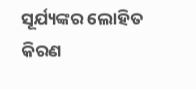ସୂର୍ଯ୍ୟଙ୍କର ଲୋହିତ କିରଣ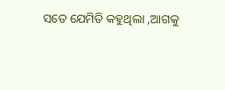ସତେ ଯେମିତି କହୁଥିଲା ,ଆଗକୁ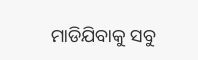ମାଡିଯିବାକୁ ସବୁ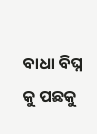ବାଧା ବିଘ୍ନ କୁ ପଛକୁ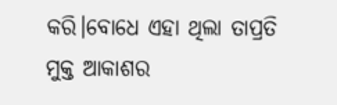କରି।ବୋଧେ ଏହା ଥିଲା ତାପ୍ରତି ମୁକ୍ତ ଆକାଶର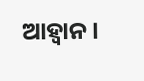ଆହ୍ୱାନ।